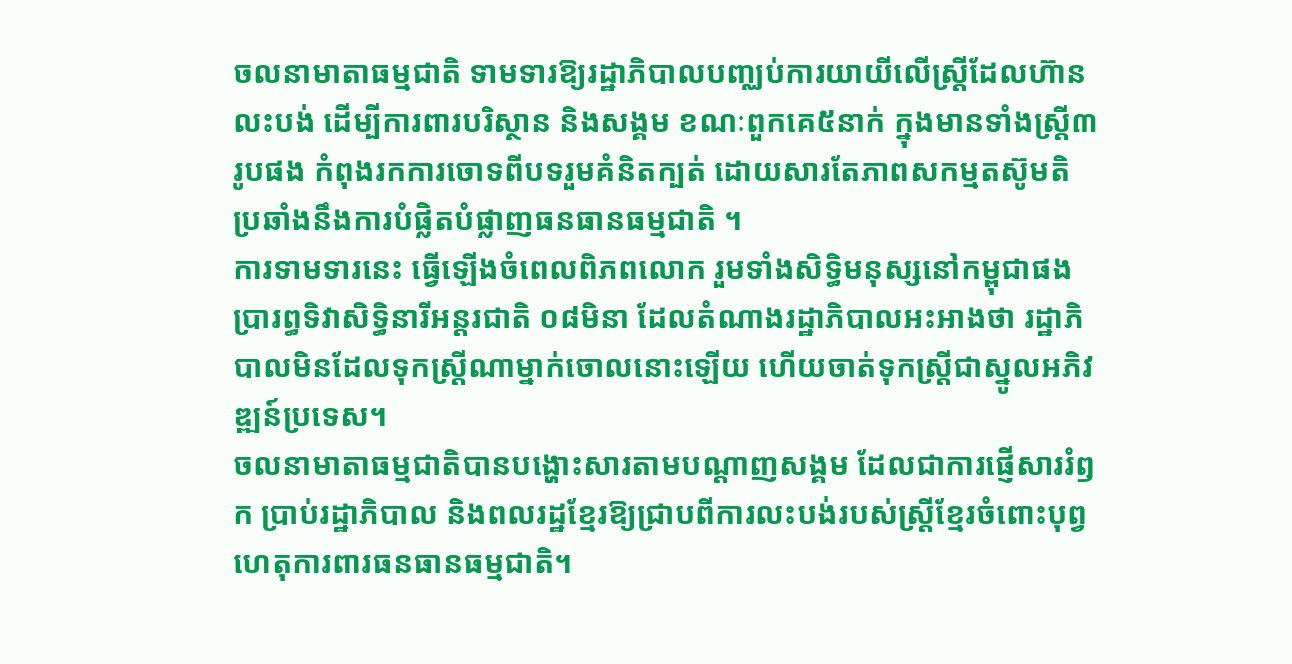ចលនាមាតាធម្មជាតិ ទាមទារឱ្យរដ្ឋាភិបាលបញ្ឈប់ការយាយីលើស្រ្តីដែលហ៊ានលះបង់ ដើម្បីការពារបរិស្ថាន និងសង្គម ខណៈពួកគេ៥នាក់ ក្នុងមានទាំងស្ត្រី៣រូបផង កំពុងរកការចោទពីបទរួមគំនិតក្បត់ ដោយសារតែភាពសកម្មតស៊ូមតិ ប្រឆាំងនឹងការបំផ្លិតបំផ្លាញធនធានធម្មជាតិ ។
ការទាមទារនេះ ធ្វើឡើងចំពេលពិភពលោក រួមទាំងសិទ្ធិមនុស្សនៅកម្ពុជាផង ប្រារព្ធទិវាសិទ្ធិនារីអន្តរជាតិ ០៨មិនា ដែលតំណាងរដ្ឋាភិបាលអះអាងថា រដ្ឋាភិបាលមិនដែលទុកស្ត្រីណាម្នាក់ចោលនោះឡើយ ហើយចាត់ទុកស្ត្រីជាស្នូលអភិវឌ្ឍន៍ប្រទេស។
ចលនាមាតាធម្មជាតិបានបង្ហោះសារតាមបណ្តាញសង្គម ដែលជាការផ្ញើសាររំឭក ប្រាប់រដ្ឋាភិបាល និងពលរដ្ឋខ្មែរឱ្យជ្រាបពីការលះបង់របស់ស្ត្រីខ្មែរចំពោះបុព្វហេតុការពារធនធានធម្មជាតិ។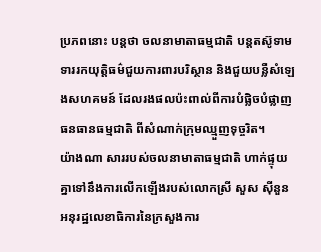ប្រភពនោះ បន្តថា ចលនាមាតាធម្មជាតិ បន្តតស៊ូទាមទាររកយុត្តិធម៌ជួយការពារបរិស្ថាន និងជួយបន្លឺសំឡេងសហគមន៍ ដែលរងផលប៉ះពាល់ពីការបំផ្លិចបំផ្លាញធនធានធម្មជាតិ ពីសំណាក់ក្រុមឈ្មួញទុច្ចរិត។
យ៉ាងណា សាររបស់ចលនាមាតាធម្មជាតិ ហាក់ផ្ទុយគ្នាទៅនឹងការលើកឡើងរបស់លោកស្រី សួស ស៊ីនួន អនុរដ្ឋលេខាធិការនៃក្រសួងការ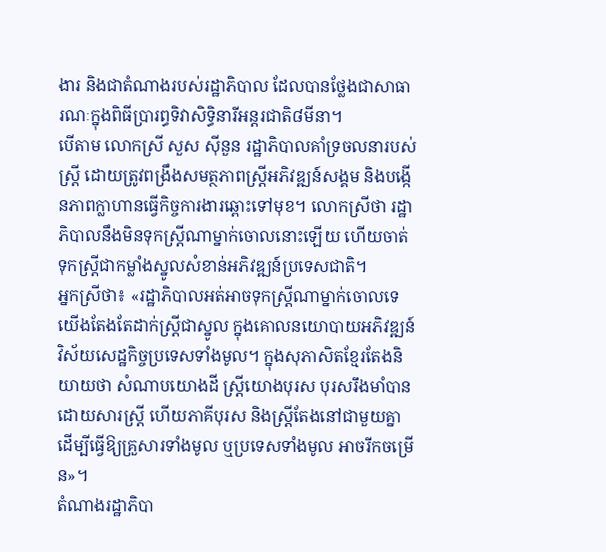ងារ និងជាតំណាងរបស់រដ្ឋាភិបាល ដែលបានថ្លែងជាសាធារណៈក្នុងពិធីប្រារព្ធទិវាសិទ្ធិនារីអន្តរជាតិ៨មីនា។
បើតាម លោកស្រី សួស ស៊ីនួន រដ្ឋាភិបាលគាំទ្រចលនារបស់ស្ត្រី ដោយត្រូវពង្រឹងសមត្ថភាពស្ត្រីអភិវឌ្ឍន៍សង្គម និងបង្កើនភាពក្លាហានធ្វើកិច្ចការងារឆ្ពោះទៅមុខ។ លោកស្រីថា រដ្ឋាភិបាលនឹងមិនទុកស្ត្រីណាម្នាក់ចោលនោះឡើយ ហើយចាត់ទុកស្ត្រីជាកម្លាំងស្នូលសំខាន់អភិវឌ្ឍន៍ប្រទេសជាតិ។
អ្នកស្រីថា៖ «រដ្ឋាភិបាលអត់អាចទុកស្ត្រីណាម្នាក់ចោលទេ យើងតែងតែដាក់ស្ត្រីជាស្នូល ក្នុងគោលនយោបាយអភិវឌ្ឍន៍វិស័យសេដ្ឋកិច្ចប្រទេសទាំងមូល។ ក្នុងសុភាសិតខ្មែរតែងនិយាយថា សំណាបយោងដី ស្ត្រីយោងបុរស បុរសរឹងមាំបានដោយសារស្ត្រី ហើយភាគីបុរស និងស្ត្រីតែងនៅជាមួយគ្នា ដើម្បីធ្វើឱ្យគ្រួសារទាំងមូល ឬប្រទេសទាំងមូល អាចរីកចម្រើន»។
តំណាងរដ្ឋាភិបា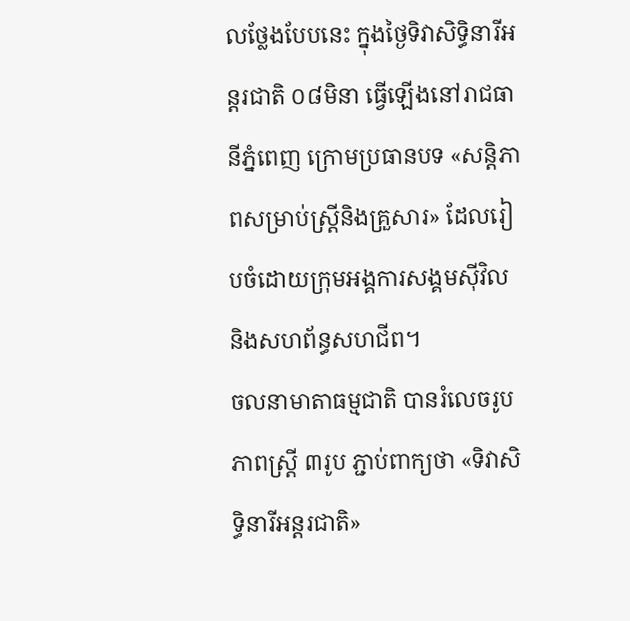លថ្លែងបែបនេះ ក្នុងថ្ងៃទិវាសិទ្ធិនារីអន្តរជាតិ ០៨មិនា ធ្វើឡើងនៅរាជធានីភ្នំពេញ ក្រោមប្រធានបទ «សន្តិភាពសម្រាប់ស្ត្រីនិងគ្រួសារ» ដែលរៀបចំដោយក្រុមអង្គការសង្គមស៊ីវិល និងសហព័ន្ធសហជីព។
ចលនាមាតាធម្មជាតិ បានរំលេចរូបភាពស្ត្រី ៣រូប ភ្ជាប់ពាក្យថា «ទិវាសិទ្ធិនារីអន្តរជាតិ»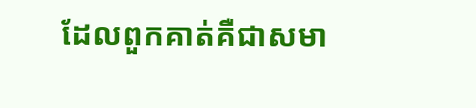ដែលពួកគាត់គឺជាសមា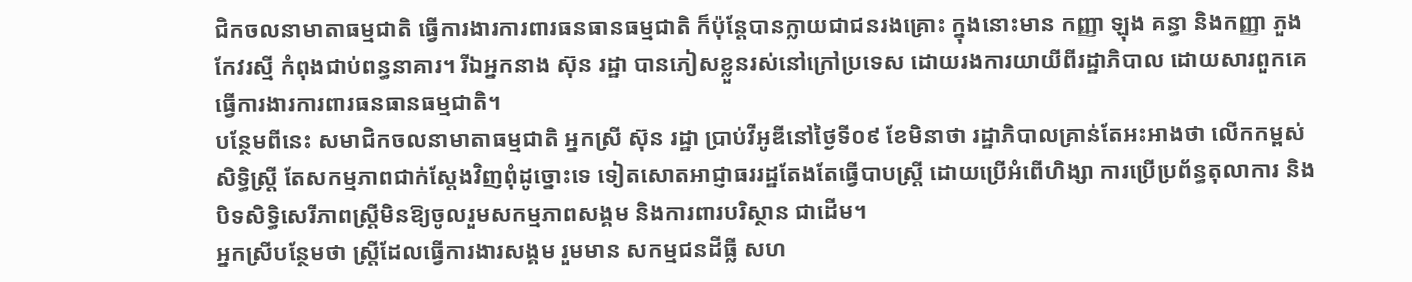ជិកចលនាមាតាធម្មជាតិ ធ្វើការងារការពារធនធានធម្មជាតិ ក៏ប៉ុន្តែបានក្លាយជាជនរងគ្រោះ ក្នុងនោះមាន កញ្ញា ឡុង គន្ធា និងកញ្ញា ភួង កែវរស្មី កំពុងជាប់ពន្ធនាគារ។ រីឯអ្នកនាង ស៊ុន រដ្ឋា បានភៀសខ្លួនរស់នៅក្រៅប្រទេស ដោយរងការយាយីពីរដ្ឋាភិបាល ដោយសារពួកគេធ្វើការងារការពារធនធានធម្មជាតិ។
បន្ថែមពីនេះ សមាជិកចលនាមាតាធម្មជាតិ អ្នកស្រី ស៊ុន រដ្ឋា ប្រាប់វីអូឌីនៅថ្ងៃទី០៩ ខែមិនាថា រដ្ឋាភិបាលគ្រាន់តែអះអាងថា លើកកម្ពស់សិទ្ធិស្ត្រី តែសកម្មភាពជាក់ស្តែងវិញពុំដូច្នោះទេ ទៀតសោតអាជ្ញាធររដ្ឋតែងតែធ្វើបាបស្ត្រី ដោយប្រើអំពើហិង្សា ការប្រើប្រព័ន្ធតុលាការ និងបិទសិទ្ធិសេរីភាពស្ត្រីមិនឱ្យចូលរួមសកម្មភាពសង្គម និងការពារបរិស្ថាន ជាដើម។
អ្នកស្រីបន្ថែមថា ស្ត្រីដែលធ្វើការងារសង្គម រួមមាន សកម្មជនដីធ្លី សហ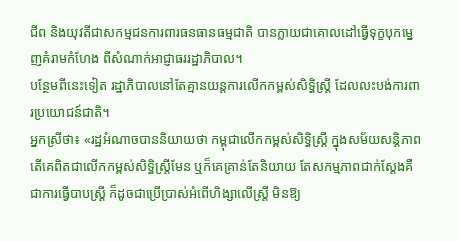ជីព និងយុវតីជាសកម្មជនការពារធនធានធម្មជាតិ បានក្លាយជាគោលដៅធ្វើទុក្ខបុកម្នេញគំរាមកំហែង ពីសំណាក់អាជ្ញាធររដ្ឋាភិបាល។
បន្ថែមពីនេះទៀត រដ្ឋាភិបាលនៅតែគ្មានយន្តការលើកកម្ពស់សិទ្ធិស្ត្រី ដែលលះបង់ការពារប្រយោជន៍ជាតិ។
អ្នកស្រីថា៖ «រដ្ឋអំណាចបាននិយាយថា កម្ពុជាលើកកម្ពស់សិទ្ធិស្ត្រី ក្នុងសម័យសន្តិភាព តើគេពិតជាលើកកម្ពស់សិទ្ធិស្ត្រីមែន ឬក៏គេគ្រាន់តែនិយាយ តែសកម្មភាពជាក់ស្តែងគឺជាការធ្វើបាបស្ត្រី ក៏ដូចជាប្រើប្រាស់អំពើហិង្សាលើស្ត្រី មិនឱ្យ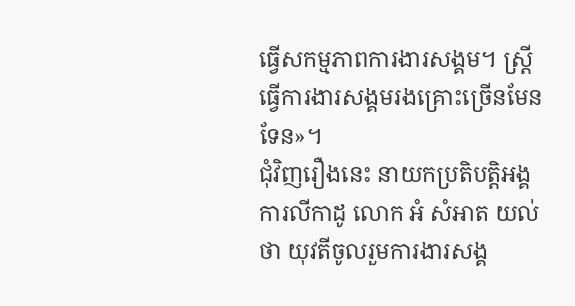ធ្វើសកម្មភាពការងារសង្គម។ ស្ត្រីធ្វើការងារសង្គមរងគ្រោះច្រើនមែនទែន»។
ជុំវិញរឿងនេះ នាយកប្រតិបត្តិអង្គការលីកាដូ លោក អំ សំអាត យល់ថា យុវតីចូលរួមការងារសង្គ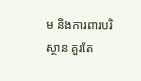ម និងការពារបរិស្ថាន គួរតែ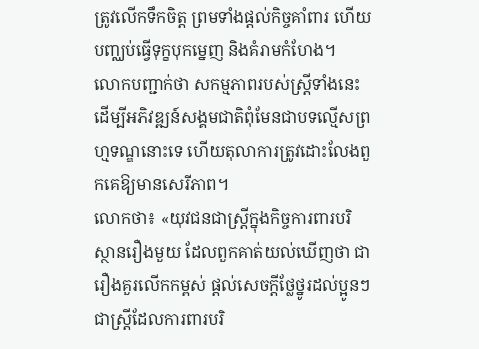ត្រូវលើកទឹកចិត្ត ព្រមទាំងផ្តល់កិច្ចគាំពារ ហើយបញ្ឈប់ធ្វើទុក្ខបុកម្នេញ និងគំរាមកំហែង។
លោកបញ្ជាក់ថា សកម្មភាពរបស់ស្ត្រីទាំងនេះ ដើម្បីអភិវឌ្ឍន៍សង្គមជាតិពុំមែនជាបទល្មើសព្រហ្មទណ្ឌនោះទេ ហើយតុលាការត្រូវដោះលែងពួកគេឱ្យមានសេរីភាព។
លោកថា៖ «យុវជនជាស្ត្រីក្នុងកិច្ចការពារបរិស្ថានរឿងមួយ ដែលពួកគាត់យល់ឃើញថា ជារឿងគួរលើកកម្ពស់ ផ្តល់សេចក្តីថ្លែថ្នូរដល់ប្អូនៗជាស្ត្រីដែលការពារបរិ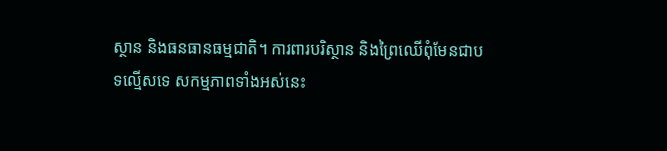ស្ថាន និងធនធានធម្មជាតិ។ ការពារបរិស្ថាន និងព្រៃឈើពុំមែនជាបទល្មើសទេ សកម្មភាពទាំងអស់នេះ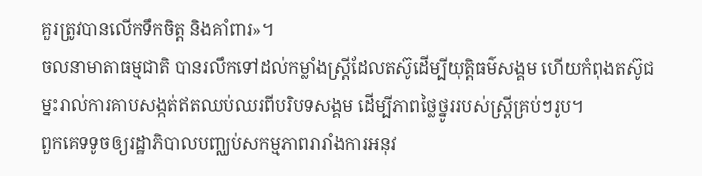គួរត្រូវបានលើកទឹកចិត្ត និងគាំពារ»។
ចលនាមាតាធម្មជាតិ បានរលឹកទៅដល់កម្លាំងស្រ្តីដែលតស៊ូដើម្បីយុត្តិធម៌សង្គម ហើយកំពុងតស៊ូជម្នះរាល់ការគាបសង្កត់ឥតឈប់ឈរពីបរិបទសង្គម ដើម្បីភាពថ្លៃថ្នូររបស់ស្រ្តីគ្រប់ៗរូប។
ពួកគេទទូចឲ្យរដ្ឋាភិបាលបញ្ឈប់សកម្មភាពរារាំងការអនុវ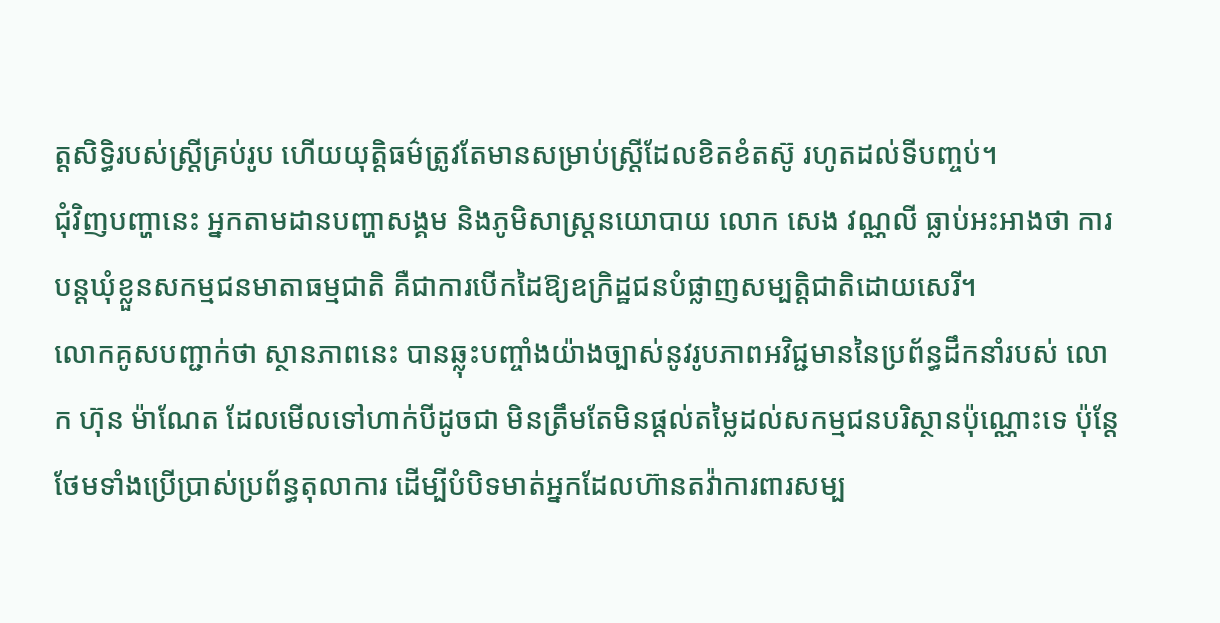ត្តសិទ្ធិរបស់ស្រ្តីគ្រប់រូប ហើយយុត្តិធម៌ត្រូវតែមានសម្រាប់ស្រ្តីដែលខិតខំតស៊ូ រហូតដល់ទីបញ្ចប់។
ជុំវិញបញ្ហានេះ អ្នកតាមដានបញ្ហាសង្គម និងភូមិសាស្ត្រនយោបាយ លោក សេង វណ្ណលី ធ្លាប់អះអាងថា ការបន្តឃុំខ្លួនសកម្មជនមាតាធម្មជាតិ គឺជាការបើកដៃឱ្យឧក្រិដ្ឋជនបំផ្លាញសម្បត្តិជាតិដោយសេរី។
លោកគូសបញ្ជាក់ថា ស្ថានភាពនេះ បានឆ្លុះបញ្ចាំងយ៉ាងច្បាស់នូវរូបភាពអវិជ្ជមាននៃប្រព័ន្ធដឹកនាំរបស់ លោក ហ៊ុន ម៉ាណែត ដែលមើលទៅហាក់បីដូចជា មិនត្រឹមតែមិនផ្តល់តម្លៃដល់សកម្មជនបរិស្ថានប៉ុណ្ណោះទេ ប៉ុន្តែថែមទាំងប្រើប្រាស់ប្រព័ន្ធតុលាការ ដើម្បីបំបិទមាត់អ្នកដែលហ៊ានតវ៉ាការពារសម្ប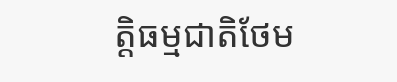ត្តិធម្មជាតិថែម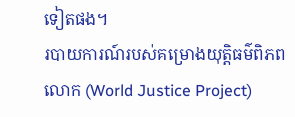ទៀតផង។
របាយការណ៍របស់គម្រោងយុត្តិធម៌ពិភពលោក (World Justice Project)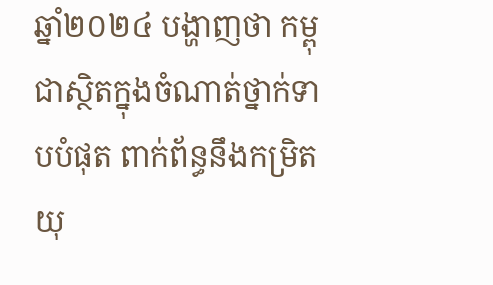ឆ្នាំ២០២៤ បង្ហាញថា កម្ពុជាស្ថិតក្នុងចំណាត់ថ្នាក់ទាបបំផុត ពាក់ព័ន្ធនឹងកម្រិតយុ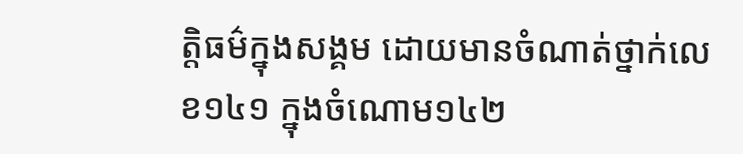ត្តិធម៌ក្នុងសង្គម ដោយមានចំណាត់ថ្នាក់លេខ១៤១ ក្នុងចំណោម១៤២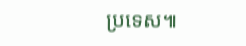ប្រទេស៕